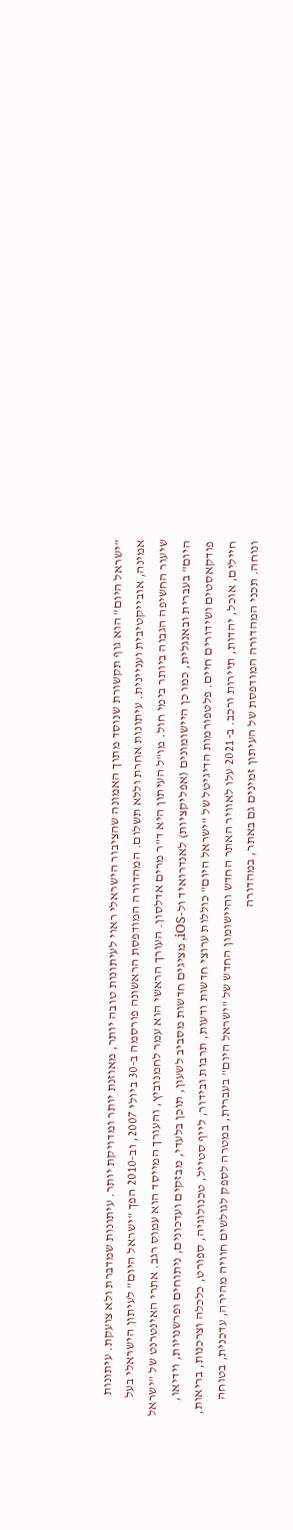"ישראל היום" הוא גוף תקשורת שנוסד מתוך האמונה שהציבור הישראלי ראוי לעיתונות טובה יותר, מאוזנת יותר ומדויקת יותר. עיתונות שמדברת ולא צועקת. עיתונות אמינה, אובייקטיבית ועניינית. עיתונות אחרת וללא תשלום. המהדורה המודפסת הראשונה פורסמה ב-30 ביולי 2007, וב-2010 הפך "ישראל היום" לעיתון הישראלי בעל שיעור החשיפה הגבוה ביותר בימי חול. מו"ל העיתון היא ד"ר מרים אדלסון. העורך הראשי הוא עמר לחמנוביץ, והעורך המייסד הוא עמוס רגב. אתרי האינטרנט של "ישראל היום" בעברית ובאנגלית, כמו כן היישומונים (אפליקציות) לאנדרואיד ול-iOS, מציגים חדשות מסביב לשעון, תוכן בלעדי, מבזקים ועדכונים, ניתוחים ופרשנויות, וידיאו, פודקאסטים ושידורים חיים. פלטפורמות הדיגיטל של "ישראל היום" כוללות ערוצי חדשות ודעות, תרבות ובידור, לייף סטייל, טכנולוגיה, ספורט, כלכלה וצרכנות, בריאות, חיילים, אוכל, יהדות, תיירות ורכב. ב-2021 עלו לאוויר האתר החדש והיישומון החדש של "ישראל היום" בעברית, במטרה לספק לגולשים חוויה מהירה, עדכנית, בטוחה ונוחה. תכני המהדורה המודפסת של העיתון זמינים גם באתר, במהדורה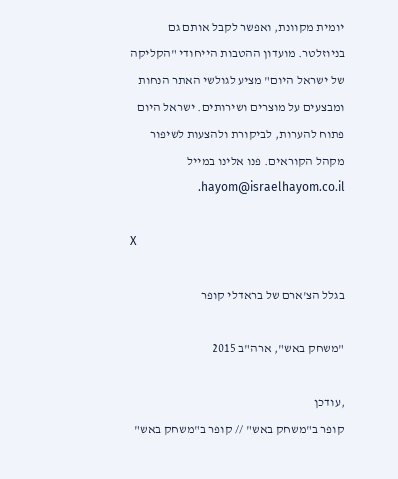יומית מקוונת, ואפשר לקבל אותם גם בניוזלטר. מועדון ההטבות הייחודי "הקליקה של ישראל היום" מציע לגולשי האתר הנחות ומבצעים על מוצרים ושירותים. ישראל היום פתוח להערות, לביקורת ולהצעות לשיפור מקהל הקוראים. פנו אלינו במייל hayom@israelhayom.co.il.

X

בגלל הצ'ארם של בראדלי קופר

"משחק באש", ארה"ב 2015

,עודכן
קופר ב"משחק באש" // קופר ב"משחק באש"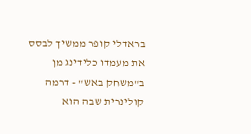בראדלי קופר ממשיך לבסס את מעמדו כלידינג מן ב"משחק באש" - דרמה קולינרית שבה הוא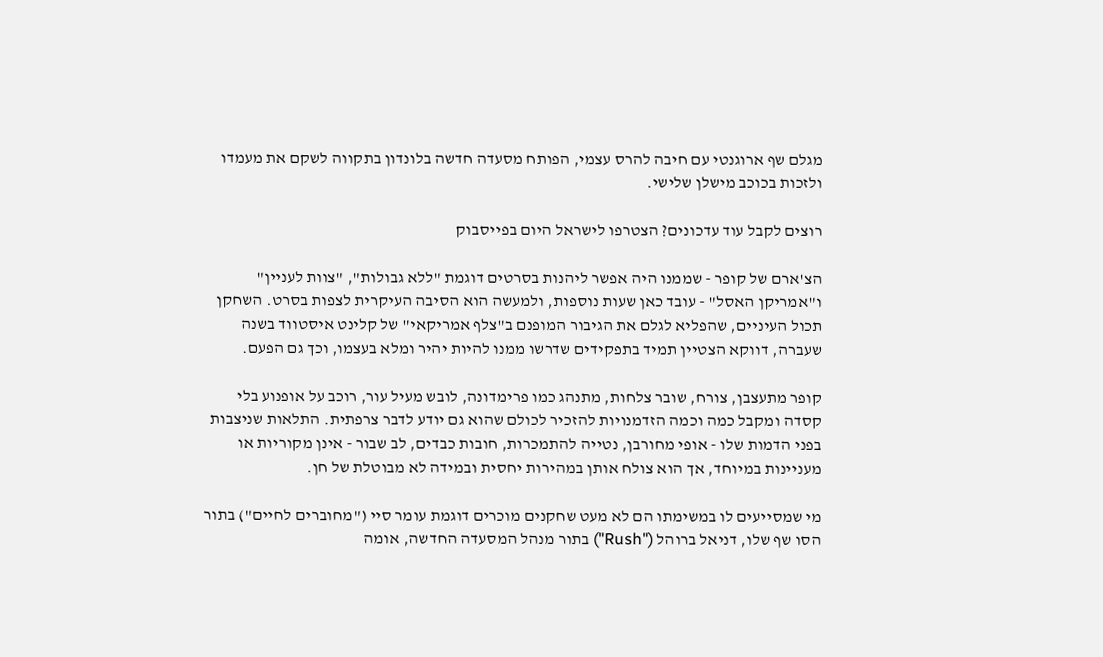מגלם שף ארוגנטי עם חיבה להרס עצמי, הפותח מסעדה חדשה בלונדון בתקווה לשקם את מעמדו ולזכות בכוכב מישלן שלישי.

רוצים לקבל עוד עדכונים? הצטרפו לישראל היום בפייסבוק

הצ'ארם של קופר - שממנו היה אפשר ליהנות בסרטים דוגמת "ללא גבולות", "צוות לעניין" ו"אמריקן האסל" - עובד כאן שעות נוספות, ולמעשה הוא הסיבה העיקרית לצפות בסרט. השחקן תכול העיניים, שהפליא לגלם את הגיבור המופנם ב"צלף אמריקאי" של קלינט איסטווד בשנה שעברה, דווקא הצטיין תמיד בתפקידים שדרשו ממנו להיות יהיר ומלא בעצמו, וכך גם הפעם.

קופר מתעצבן, צורח, שובר צלחות, מתנהג כמו פרימדונה, לובש מעיל עור, רוכב על אופנוע בלי קסדה ומקבל כמה וכמה הזדמנויות להזכיר לכולם שהוא גם יודע לדבר צרפתית. התלאות שניצבות בפני הדמות שלו - אופי מחורבן, נטייה להתמכרות, חובות כבדים, לב שבור - אינן מקוריות או מעניינות במיוחד, אך הוא צולח אותן במהירות יחסית ובמידה לא מבוטלת של חן.

מי שמסייעים לו במשימתו הם לא מעט שחקנים מוכרים דוגמת עומר סיי ("מחוברים לחיים") בתור הסו שף שלו, דניאל ברוהל ("Rush") בתור מנהל המסעדה החדשה, אומה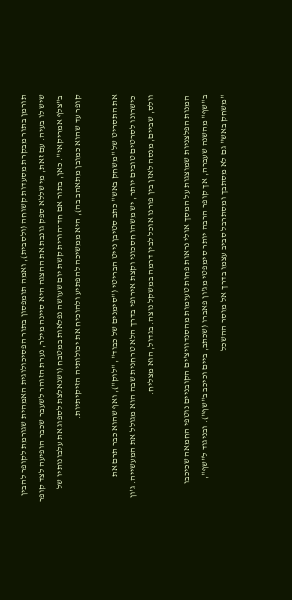תורמן בתור מבקרת מסעדות קשוחה (ולסבית), ואמה תומפסון בתור הפסיכולוגית האמהית שגורמת לקופר להבין שיש לו בעיה. עם זאת, מי שללא ספק גונבת את ההצגה היא סיינה מילר, נערת הזוהר לשעבר שכבר הופיעה לצד קופר ב"צלף אמריקאי". כאן, בתור אם חד־הורית קשת יום שעושה נפלאות במטבח (ושנאלצת לספוג את עלבונותיו של קופר עד שהוא כמובן מתאהב בה), היא ממשיכה להפתיע ולהוכיח את יכולותיה הזיקיתיות.

את התסריט של "משחק באש" כתב סטיבן נייט הבריטי ("סימנים של כבוד", "לוק"), ואף שהוא כבר תרם את כישרונו לסרטים טובים יותר, יש משהו חסכוני וקצת אירופי בדרך הלא טרחנית שבה הוא מגולל את המעשייה. ג'ון וולס, שביים, מנסה לאזן בין פורנו אוכל לבין דרמה במשקל נוצה. בגדול, הוא מצליח.

המנות הפלצניות שמוצגות על המסך אולי נראות פחות טעימות מהסנדוויצ'ים הקובניים נוטפי החמאה שכיכבו ב"שף" מהשנה שעברה, אך קופר הרבה יותר סימפטי מג'ון פאברו (שכתב, ביים וכיכב ב"שף"). ובניגוד ל"שף", "משחק באש" גם לא מסתבך ומסתרבל סביב עצמו בדרך אל מוסר ההשכל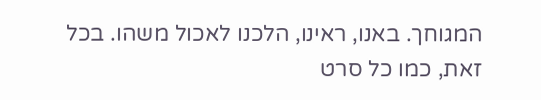המגוחך. באנו, ראינו, הלכנו לאכול משהו. בכל זאת, כמו כל סרט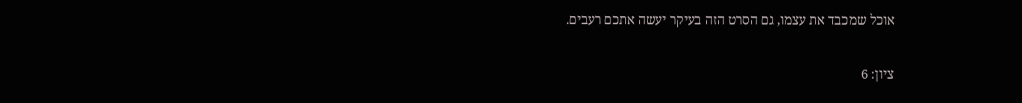אוכל שמכבד את עצמו, גם הסרט הזה בעיקר יעשה אתכם רעבים.

ציון: 6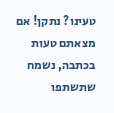טעינו? נתקן! אם מצאתם טעות בכתבה, נשמח שתשתפו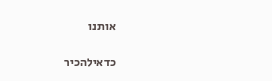אותנו

כדאילהכיר